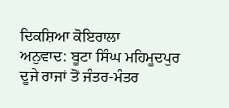ਦਿਕਸ਼ਿਆ ਕੋਇਰਾਲਾ
ਅਨੁਵਾਦ: ਬੂਟਾ ਸਿੰਘ ਮਹਿਮੂਦਪੁਰ
ਦੂਜੇ ਰਾਜਾਂ ਤੋਂ ਜੰਤਰ-ਮੰਤਰ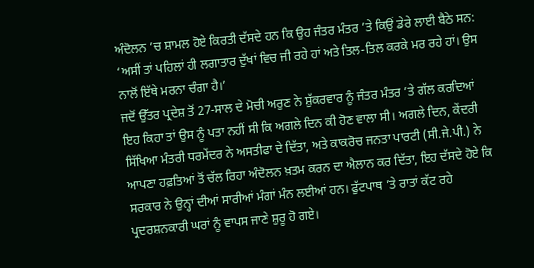ਅੰਦੋਲਨ ’ਚ ਸ਼ਾਮਲ ਹੋਏ ਕਿਰਤੀ ਦੱਸਦੇ ਹਨ ਕਿ ਉਹ ਜੰਤਰ ਮੰਤਰ ’ਤੇ ਕਿਉਂ ਡੇਰੇ ਲਾਈ ਬੈਠੇ ਸਨ: ‘ਅਸੀਂ ਤਾਂ ਪਹਿਲਾਂ ਹੀ ਲਗਾਤਾਰ ਦੁੱਖਾਂ ਵਿਚ ਜੀ ਰਹੇ ਹਾਂ ਅਤੇ ਤਿਲ-ਤਿਲ ਕਰਕੇ ਮਰ ਰਹੇ ਹਾਂ। ਉਸ ਨਾਲੋਂ ਇੱਥੇ ਮਰਨਾ ਚੰਗਾ ਹੈ।’
ਜਦੋਂ ਉੱਤਰ ਪ੍ਰਦੇਸ਼ ਤੋਂ 27-ਸਾਲ ਦੇ ਮੋਚੀ ਅਰੁਣ ਨੇ ਸ਼ੁੱਕਰਵਾਰ ਨੂੰ ਜੰਤਰ ਮੰਤਰ ’ਤੇ ਗੱਲ ਕਰਦਿਆਂ ਇਹ ਕਿਹਾ ਤਾਂ ਉਸ ਨੂੰ ਪਤਾ ਨਹੀਂ ਸੀ ਕਿ ਅਗਲੇ ਦਿਨ ਕੀ ਹੋਣ ਵਾਲਾ ਸੀ। ਅਗਲੇ ਦਿਨ, ਕੇਂਦਰੀ ਸਿੱਖਿਆ ਮੰਤਰੀ ਧਰਮੇਂਦਰ ਨੇ ਅਸਤੀਫਾ ਦੇ ਦਿੱਤਾ, ਅਤੇ ਕਾਕਰੋਚ ਜਨਤਾ ਪਾਰਟੀ (ਸੀ.ਜੇ.ਪੀ.) ਨੇ ਆਪਣਾ ਹਫ਼ਤਿਆਂ ਤੋਂ ਚੱਲ ਰਿਹਾ ਅੰਦੋਲਨ ਖ਼ਤਮ ਕਰਨ ਦਾ ਐਲਾਨ ਕਰ ਦਿੱਤਾ, ਇਹ ਦੱਸਦੇ ਹੋਏ ਕਿ ਸਰਕਾਰ ਨੇ ਉਨ੍ਹਾਂ ਦੀਆਂ ਸਾਰੀਆਂ ਮੰਗਾਂ ਮੰਨ ਲਈਆਂ ਹਨ। ਫੁੱਟਪਾਥ ’ਤੇ ਰਾਤਾਂ ਕੱਟ ਰਹੇ ਪ੍ਰਦਰਸ਼ਨਕਾਰੀ ਘਰਾਂ ਨੂੰ ਵਾਪਸ ਜਾਣੇ ਸ਼ੁਰੂ ਹੋ ਗਏ।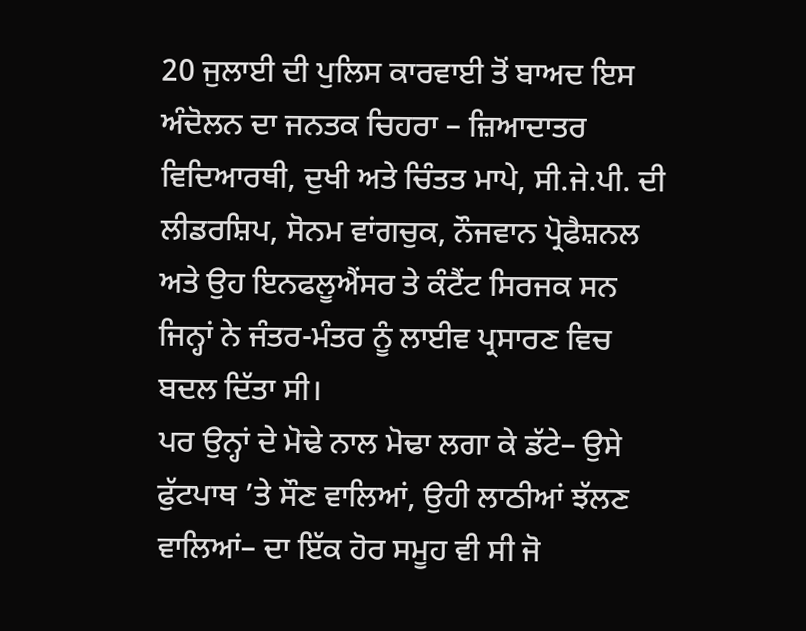20 ਜੁਲਾਈ ਦੀ ਪੁਲਿਸ ਕਾਰਵਾਈ ਤੋਂ ਬਾਅਦ ਇਸ ਅੰਦੋਲਨ ਦਾ ਜਨਤਕ ਚਿਹਰਾ – ਜ਼ਿਆਦਾਤਰ ਵਿਦਿਆਰਥੀ, ਦੁਖੀ ਅਤੇ ਚਿੰਤਤ ਮਾਪੇ, ਸੀ.ਜੇ.ਪੀ. ਦੀ ਲੀਡਰਸ਼ਿਪ, ਸੋਨਮ ਵਾਂਗਚੁਕ, ਨੌਜਵਾਨ ਪ੍ਰੋਫੈਸ਼ਨਲ ਅਤੇ ਉਹ ਇਨਫਲੂਐਂਸਰ ਤੇ ਕੰਟੈਂਟ ਸਿਰਜਕ ਸਨ ਜਿਨ੍ਹਾਂ ਨੇ ਜੰਤਰ-ਮੰਤਰ ਨੂੰ ਲਾਈਵ ਪ੍ਰਸਾਰਣ ਵਿਚ ਬਦਲ ਦਿੱਤਾ ਸੀ।
ਪਰ ਉਨ੍ਹਾਂ ਦੇ ਮੋਢੇ ਨਾਲ ਮੋਢਾ ਲਗਾ ਕੇ ਡੱਟੇ– ਉਸੇ ਫੁੱਟਪਾਥ ’ਤੇ ਸੌਣ ਵਾਲਿਆਂ, ਉਹੀ ਲਾਠੀਆਂ ਝੱਲਣ ਵਾਲਿਆਂ– ਦਾ ਇੱਕ ਹੋਰ ਸਮੂਹ ਵੀ ਸੀ ਜੋ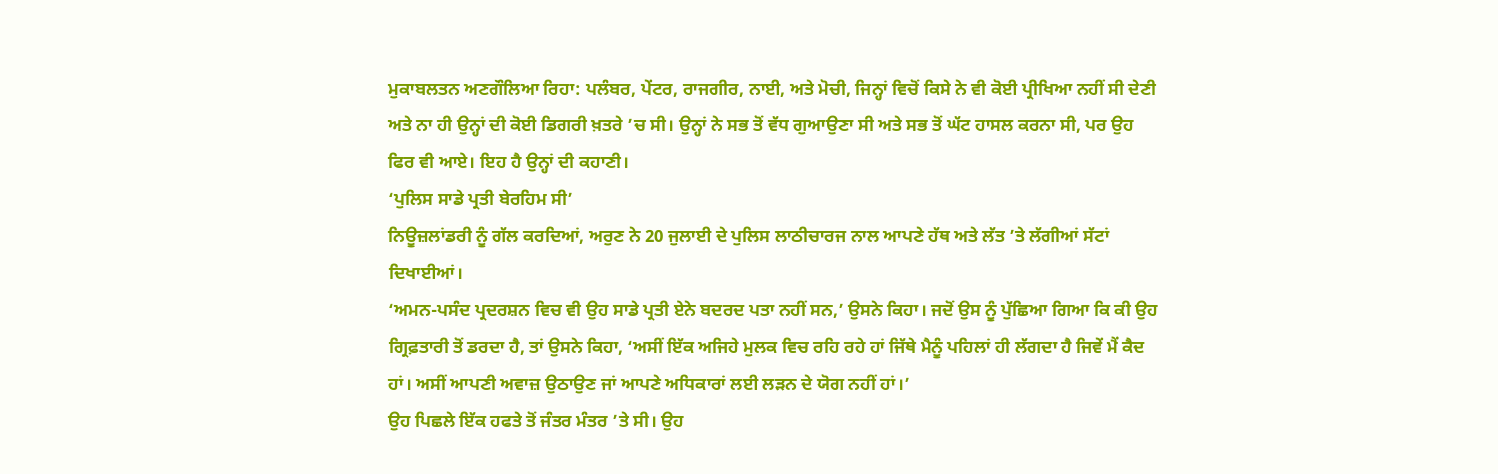ਮੁਕਾਬਲਤਨ ਅਣਗੌਲਿਆ ਰਿਹਾ: ਪਲੰਬਰ, ਪੇਂਟਰ, ਰਾਜਗੀਰ, ਨਾਈ, ਅਤੇ ਮੋਚੀ, ਜਿਨ੍ਹਾਂ ਵਿਚੋਂ ਕਿਸੇ ਨੇ ਵੀ ਕੋਈ ਪ੍ਰੀਖਿਆ ਨਹੀਂ ਸੀ ਦੇਣੀ ਅਤੇ ਨਾ ਹੀ ਉਨ੍ਹਾਂ ਦੀ ਕੋਈ ਡਿਗਰੀ ਖ਼ਤਰੇ ’ਚ ਸੀ। ਉਨ੍ਹਾਂ ਨੇ ਸਭ ਤੋਂ ਵੱਧ ਗੁਆਉਣਾ ਸੀ ਅਤੇ ਸਭ ਤੋਂ ਘੱਟ ਹਾਸਲ ਕਰਨਾ ਸੀ, ਪਰ ਉਹ ਫਿਰ ਵੀ ਆਏ। ਇਹ ਹੈ ਉਨ੍ਹਾਂ ਦੀ ਕਹਾਣੀ।
‘ਪੁਲਿਸ ਸਾਡੇ ਪ੍ਰਤੀ ਬੇਰਹਿਮ ਸੀ’
ਨਿਊਜ਼ਲਾਂਡਰੀ ਨੂੰ ਗੱਲ ਕਰਦਿਆਂ, ਅਰੁਣ ਨੇ 20 ਜੁਲਾਈ ਦੇ ਪੁਲਿਸ ਲਾਠੀਚਾਰਜ ਨਾਲ ਆਪਣੇ ਹੱਥ ਅਤੇ ਲੱਤ ’ਤੇ ਲੱਗੀਆਂ ਸੱਟਾਂ ਦਿਖਾਈਆਂ।
‘ਅਮਨ-ਪਸੰਦ ਪ੍ਰਦਰਸ਼ਨ ਵਿਚ ਵੀ ਉਹ ਸਾਡੇ ਪ੍ਰਤੀ ਏਨੇ ਬਦਰਦ ਪਤਾ ਨਹੀਂ ਸਨ,’ ਉਸਨੇ ਕਿਹਾ। ਜਦੋਂ ਉਸ ਨੂੰ ਪੁੱਛਿਆ ਗਿਆ ਕਿ ਕੀ ਉਹ ਗ੍ਰਿਫ਼ਤਾਰੀ ਤੋਂ ਡਰਦਾ ਹੈ, ਤਾਂ ਉਸਨੇ ਕਿਹਾ, ‘ਅਸੀਂ ਇੱਕ ਅਜਿਹੇ ਮੁਲਕ ਵਿਚ ਰਹਿ ਰਹੇ ਹਾਂ ਜਿੱਥੇ ਮੈਨੂੰ ਪਹਿਲਾਂ ਹੀ ਲੱਗਦਾ ਹੈ ਜਿਵੇਂ ਮੈਂ ਕੈਦ ਹਾਂ। ਅਸੀਂ ਆਪਣੀ ਅਵਾਜ਼ ਉਠਾਉਣ ਜਾਂ ਆਪਣੇ ਅਧਿਕਾਰਾਂ ਲਈ ਲੜਨ ਦੇ ਯੋਗ ਨਹੀਂ ਹਾਂ।’
ਉਹ ਪਿਛਲੇ ਇੱਕ ਹਫਤੇ ਤੋਂ ਜੰਤਰ ਮੰਤਰ ’ਤੇ ਸੀ। ਉਹ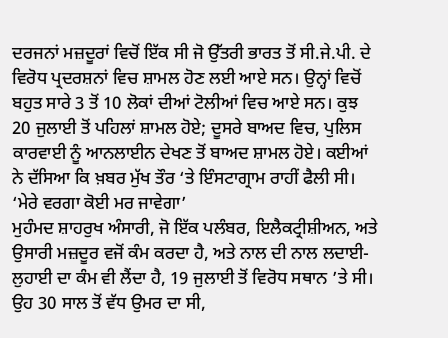ਦਰਜਨਾਂ ਮਜ਼ਦੂਰਾਂ ਵਿਚੋਂ ਇੱਕ ਸੀ ਜੋ ਉੱਤਰੀ ਭਾਰਤ ਤੋਂ ਸੀ.ਜੇ.ਪੀ. ਦੇ ਵਿਰੋਧ ਪ੍ਰਦਰਸ਼ਨਾਂ ਵਿਚ ਸ਼ਾਮਲ ਹੋਣ ਲਈ ਆਏ ਸਨ। ਉਨ੍ਹਾਂ ਵਿਚੋਂ ਬਹੁਤ ਸਾਰੇ 3 ਤੋਂ 10 ਲੋਕਾਂ ਦੀਆਂ ਟੋਲੀਆਂ ਵਿਚ ਆਏ ਸਨ। ਕੁਝ 20 ਜੁਲਾਈ ਤੋਂ ਪਹਿਲਾਂ ਸ਼ਾਮਲ ਹੋਏ; ਦੂਸਰੇ ਬਾਅਦ ਵਿਚ, ਪੁਲਿਸ ਕਾਰਵਾਈ ਨੂੰ ਆਨਲਾਈਨ ਦੇਖਣ ਤੋਂ ਬਾਅਦ ਸ਼ਾਮਲ ਹੋਏ। ਕਈਆਂ ਨੇ ਦੱਸਿਆ ਕਿ ਖ਼ਬਰ ਮੁੱਖ ਤੌਰ ‘ਤੇ ਇੰਸਟਾਗ੍ਰਾਮ ਰਾਹੀਂ ਫੈਲੀ ਸੀ।
‘ਮੇਰੇ ਵਰਗਾ ਕੋਈ ਮਰ ਜਾਵੇਗਾ’
ਮੁਹੰਮਦ ਸ਼ਾਹਰੁਖ ਅੰਸਾਰੀ, ਜੋ ਇੱਕ ਪਲੰਬਰ, ਇਲੈਕਟ੍ਰੀਸ਼ੀਅਨ, ਅਤੇ ਉਸਾਰੀ ਮਜ਼ਦੂਰ ਵਜੋਂ ਕੰਮ ਕਰਦਾ ਹੈ, ਅਤੇ ਨਾਲ ਦੀ ਨਾਲ ਲਦਾਈ-ਲੁਹਾਈ ਦਾ ਕੰਮ ਵੀ ਲੈਂਦਾ ਹੈ, 19 ਜੁਲਾਈ ਤੋਂ ਵਿਰੋਧ ਸਥਾਨ ’ਤੇ ਸੀ। ਉਹ 30 ਸਾਲ ਤੋਂ ਵੱਧ ਉਮਰ ਦਾ ਸੀ,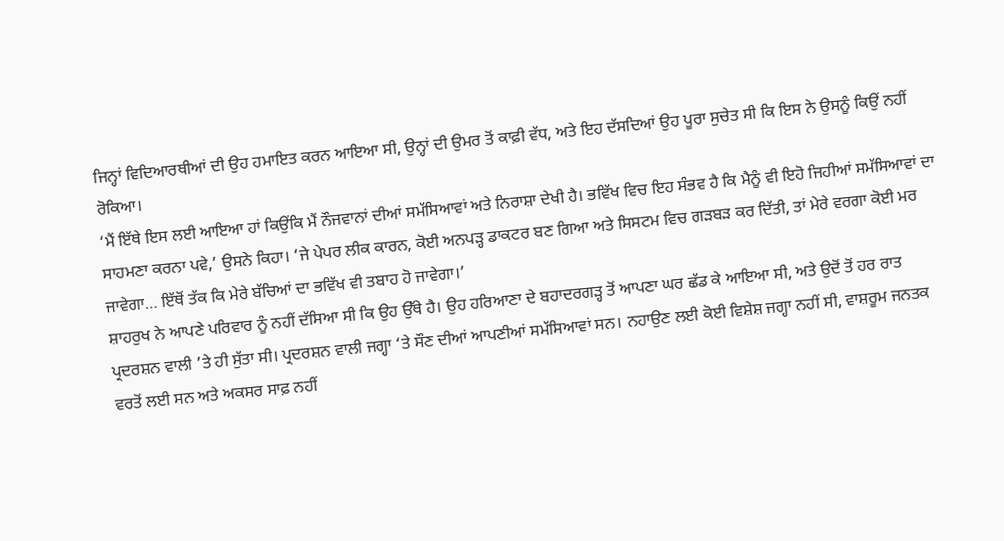ਜਿਨ੍ਹਾਂ ਵਿਦਿਆਰਥੀਆਂ ਦੀ ਉਹ ਹਮਾਇਤ ਕਰਨ ਆਇਆ ਸੀ, ਉਨ੍ਹਾਂ ਦੀ ਉਮਰ ਤੋਂ ਕਾਫ਼ੀ ਵੱਧ, ਅਤੇ ਇਹ ਦੱਸਦਿਆਂ ਉਹ ਪੂਰਾ ਸੁਚੇਤ ਸੀ ਕਿ ਇਸ ਨੇ ਉਸਨੂੰ ਕਿਉਂ ਨਹੀਂ ਰੋਕਿਆ।
‘ਮੈਂ ਇੱਥੇ ਇਸ ਲਈ ਆਇਆ ਹਾਂ ਕਿਉਂਕਿ ਮੈਂ ਨੌਜਵਾਨਾਂ ਦੀਆਂ ਸਮੱਸਿਆਵਾਂ ਅਤੇ ਨਿਰਾਸ਼ਾ ਦੇਖੀ ਹੈ। ਭਵਿੱਖ ਵਿਚ ਇਹ ਸੰਭਵ ਹੈ ਕਿ ਮੈਨੂੰ ਵੀ ਇਹੋ ਜਿਹੀਆਂ ਸਮੱਸਿਆਵਾਂ ਦਾ ਸਾਹਮਣਾ ਕਰਨਾ ਪਵੇ,’ ਉਸਨੇ ਕਿਹਾ। ‘ਜੇ ਪੇਪਰ ਲੀਕ ਕਾਰਨ, ਕੋਈ ਅਨਪੜ੍ਹ ਡਾਕਟਰ ਬਣ ਗਿਆ ਅਤੇ ਸਿਸਟਮ ਵਿਚ ਗੜਬੜ ਕਰ ਦਿੱਤੀ, ਤਾਂ ਮੇਰੇ ਵਰਗਾ ਕੋਈ ਮਰ ਜਾਵੇਗਾ… ਇੱਥੋਂ ਤੱਕ ਕਿ ਮੇਰੇ ਬੱਚਿਆਂ ਦਾ ਭਵਿੱਖ ਵੀ ਤਬਾਹ ਹੋ ਜਾਵੇਗਾ।’
ਸ਼ਾਹਰੁਖ ਨੇ ਆਪਣੇ ਪਰਿਵਾਰ ਨੂੰ ਨਹੀਂ ਦੱਸਿਆ ਸੀ ਕਿ ਉਹ ਉੱਥੇ ਹੈ। ਉਹ ਹਰਿਆਣਾ ਦੇ ਬਹਾਦਰਗੜ੍ਹ ਤੋਂ ਆਪਣਾ ਘਰ ਛੱਡ ਕੇ ਆਇਆ ਸੀ, ਅਤੇ ਉਦੋਂ ਤੋਂ ਹਰ ਰਾਤ ਪ੍ਰਦਰਸ਼ਨ ਵਾਲੀ ’ਤੇ ਹੀ ਸੁੱਤਾ ਸੀ। ਪ੍ਰਦਰਸ਼ਨ ਵਾਲੀ ਜਗ੍ਹਾ ‘ਤੇ ਸੌਣ ਦੀਆਂ ਆਪਣੀਆਂ ਸਮੱਸਿਆਵਾਂ ਸਨ। ਨਹਾਉਣ ਲਈ ਕੋਈ ਵਿਸ਼ੇਸ਼ ਜਗ੍ਹਾ ਨਹੀਂ ਸੀ, ਵਾਸ਼ਰੂਮ ਜਨਤਕ ਵਰਤੋਂ ਲਈ ਸਨ ਅਤੇ ਅਕਸਰ ਸਾਫ਼ ਨਹੀਂ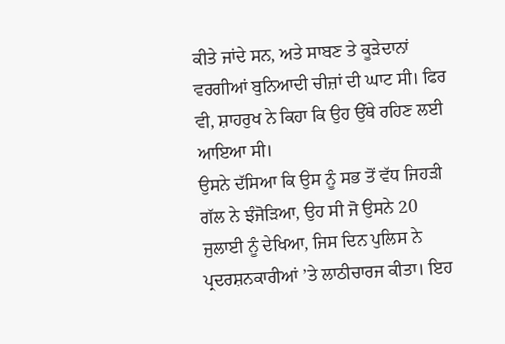ਕੀਤੇ ਜਾਂਦੇ ਸਨ, ਅਤੇ ਸਾਬਣ ਤੇ ਕੂੜੇਦਾਨਾਂ ਵਰਗੀਆਂ ਬੁਨਿਆਦੀ ਚੀਜ਼ਾਂ ਦੀ ਘਾਟ ਸੀ। ਫਿਰ ਵੀ, ਸ਼ਾਹਰੁਖ ਨੇ ਕਿਹਾ ਕਿ ਉਹ ਉੱਥੇ ਰਹਿਣ ਲਈ ਆਇਆ ਸੀ।
ਉਸਨੇ ਦੱਸਿਆ ਕਿ ਉਸ ਨੂੰ ਸਭ ਤੋਂ ਵੱਧ ਜਿਹੜੀ ਗੱਲ ਨੇ ਝੰਜੋੜਿਆ, ਉਹ ਸੀ ਜੋ ਉਸਨੇ 20 ਜੁਲਾਈ ਨੂੰ ਦੇਖਿਆ, ਜਿਸ ਦਿਨ ਪੁਲਿਸ ਨੇ ਪ੍ਰਦਰਸ਼ਨਕਾਰੀਆਂ ’ਤੇ ਲਾਠੀਚਾਰਜ ਕੀਤਾ। ਇਹ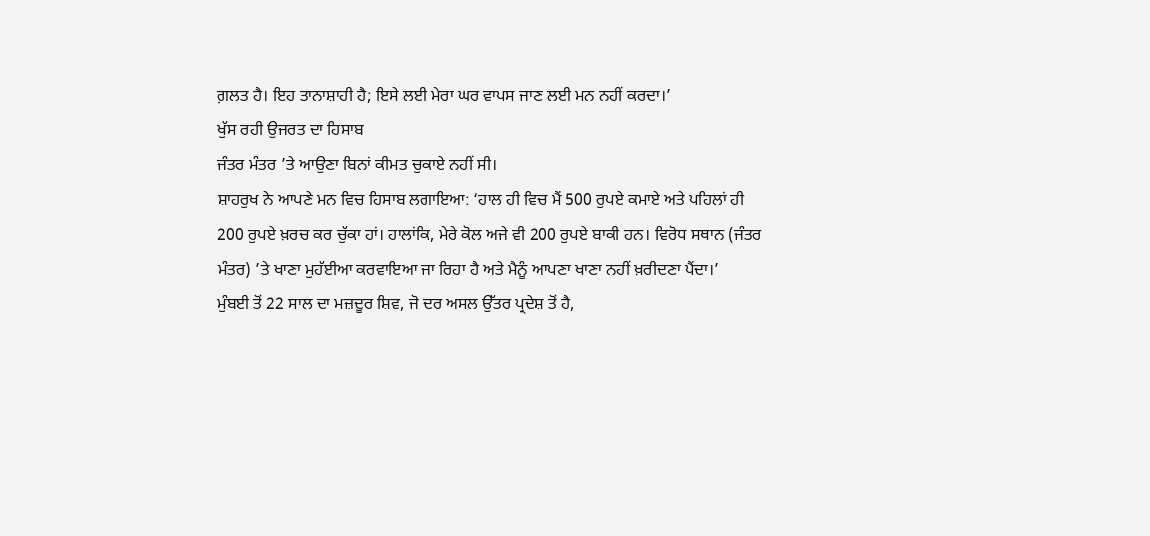ਗ਼ਲਤ ਹੈ। ਇਹ ਤਾਨਾਸ਼ਾਹੀ ਹੈ; ਇਸੇ ਲਈ ਮੇਰਾ ਘਰ ਵਾਪਸ ਜਾਣ ਲਈ ਮਨ ਨਹੀਂ ਕਰਦਾ।’
ਖੁੱਸ ਰਹੀ ਉਜਰਤ ਦਾ ਹਿਸਾਬ
ਜੰਤਰ ਮੰਤਰ ’ਤੇ ਆਉਣਾ ਬਿਨਾਂ ਕੀਮਤ ਚੁਕਾਏ ਨਹੀਂ ਸੀ।
ਸ਼ਾਹਰੁਖ ਨੇ ਆਪਣੇ ਮਨ ਵਿਚ ਹਿਸਾਬ ਲਗਾਇਆ: ‘ਹਾਲ ਹੀ ਵਿਚ ਮੈਂ 500 ਰੁਪਏ ਕਮਾਏ ਅਤੇ ਪਹਿਲਾਂ ਹੀ 200 ਰੁਪਏ ਖ਼ਰਚ ਕਰ ਚੁੱਕਾ ਹਾਂ। ਹਾਲਾਂਕਿ, ਮੇਰੇ ਕੋਲ ਅਜੇ ਵੀ 200 ਰੁਪਏ ਬਾਕੀ ਹਨ। ਵਿਰੋਧ ਸਥਾਨ (ਜੰਤਰ ਮੰਤਰ) ’ਤੇ ਖਾਣਾ ਮੁਹੱਈਆ ਕਰਵਾਇਆ ਜਾ ਰਿਹਾ ਹੈ ਅਤੇ ਮੈਨੂੰ ਆਪਣਾ ਖਾਣਾ ਨਹੀਂ ਖ਼ਰੀਦਣਾ ਪੈਂਦਾ।’
ਮੁੰਬਈ ਤੋਂ 22 ਸਾਲ ਦਾ ਮਜ਼ਦੂਰ ਸ਼ਿਵ, ਜੋ ਦਰ ਅਸਲ ਉੱਤਰ ਪ੍ਰਦੇਸ਼ ਤੋਂ ਹੈ,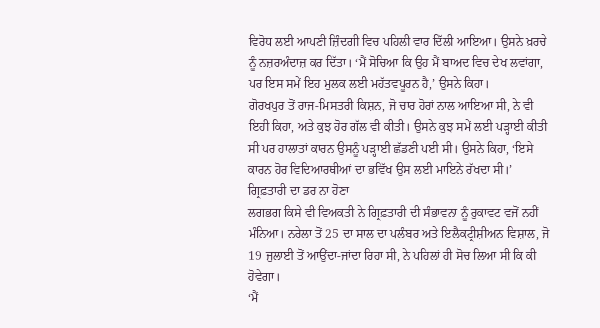ਵਿਰੋਧ ਲਈ ਆਪਣੀ ਜ਼ਿੰਦਗੀ ਵਿਚ ਪਹਿਲੀ ਵਾਰ ਦਿੱਲੀ ਆਇਆ। ਉਸਨੇ ਖ਼ਰਚੇ ਨੂੰ ਨਜ਼ਰਅੰਦਾਜ਼ ਕਰ ਦਿੱਤਾ। ‘ਮੈਂ ਸੋਚਿਆ ਕਿ ਉਹ ਮੈਂ ਬਾਅਦ ਵਿਚ ਦੇਖ ਲਵਾਂਗਾ, ਪਰ ਇਸ ਸਮੇਂ ਇਹ ਮੁਲਕ ਲਈ ਮਹੱਤਵਪੂਰਨ ਹੈ,’ ਉਸਨੇ ਕਿਹਾ।
ਗੋਰਖਪੁਰ ਤੋਂ ਰਾਜ-ਮਿਸਤਰੀ ਕਿਸ਼ਨ, ਜੋ ਚਾਰ ਹੋਰਾਂ ਨਾਲ ਆਇਆ ਸੀ, ਨੇ ਵੀ ਇਹੀ ਕਿਹਾ, ਅਤੇ ਕੁਝ ਹੋਰ ਗੱਲ ਵੀ ਕੀਤੀ। ਉਸਨੇ ਕੁਝ ਸਮੇਂ ਲਈ ਪੜ੍ਹਾਈ ਕੀਤੀ ਸੀ ਪਰ ਹਾਲਾਤਾਂ ਕਾਰਨ ਉਸਨੂੰ ਪੜ੍ਹਾਈ ਛੱਡਣੀ ਪਈ ਸੀ। ਉਸਨੇ ਕਿਹਾ, ‘ਇਸੇ ਕਾਰਨ ਹੋਰ ਵਿਦਿਆਰਥੀਆਂ ਦਾ ਭਵਿੱਖ ਉਸ ਲਈ ਮਾਇਨੇ ਰੱਖਦਾ ਸੀ।’
ਗ੍ਰਿਫ਼ਤਾਰੀ ਦਾ ਡਰ ਨਾ ਹੋਣਾ
ਲਗਭਗ ਕਿਸੇ ਵੀ ਵਿਅਕਤੀ ਨੇ ਗ੍ਰਿਫ਼ਤਾਰੀ ਦੀ ਸੰਭਾਵਨਾ ਨੂੰ ਰੁਕਾਵਟ ਵਜੋਂ ਨਹੀਂ ਮੰਨਿਆ। ਨਰੇਲਾ ਤੋਂ 25 ਦਾ ਸਾਲ ਦਾ ਪਲੰਬਰ ਅਤੇ ਇਲੈਕਟ੍ਰੀਸ਼ੀਅਨ ਵਿਸ਼ਾਲ, ਜੋ 19 ਜੁਲਾਈ ਤੋਂ ਆਉਂਦਾ-ਜਾਂਦਾ ਰਿਹਾ ਸੀ, ਨੇ ਪਹਿਲਾਂ ਹੀ ਸੋਚ ਲਿਆ ਸੀ ਕਿ ਕੀ ਹੋਵੇਗਾ।
‘ਮੈਂ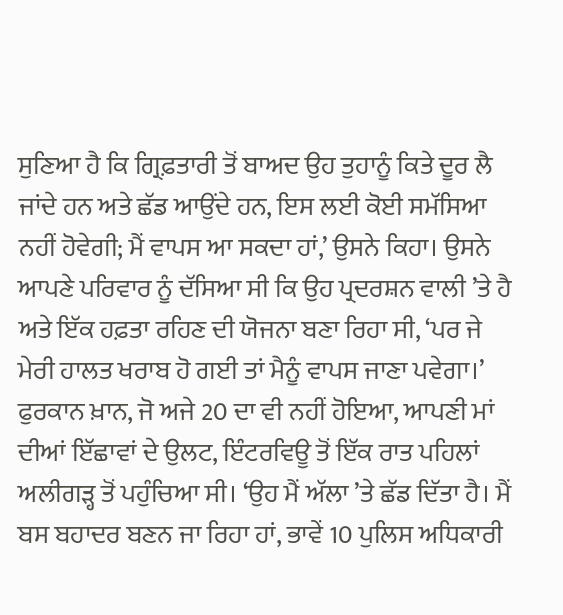ਸੁਣਿਆ ਹੈ ਕਿ ਗ੍ਰਿਫ਼ਤਾਰੀ ਤੋਂ ਬਾਅਦ ਉਹ ਤੁਹਾਨੂੰ ਕਿਤੇ ਦੂਰ ਲੈ ਜਾਂਦੇ ਹਨ ਅਤੇ ਛੱਡ ਆਉਂਦੇ ਹਨ, ਇਸ ਲਈ ਕੋਈ ਸਮੱਸਿਆ ਨਹੀਂ ਹੋਵੇਗੀ; ਮੈਂ ਵਾਪਸ ਆ ਸਕਦਾ ਹਾਂ,’ ਉਸਨੇ ਕਿਹਾ। ਉਸਨੇ ਆਪਣੇ ਪਰਿਵਾਰ ਨੂੰ ਦੱਸਿਆ ਸੀ ਕਿ ਉਹ ਪ੍ਰਦਰਸ਼ਨ ਵਾਲੀ ’ਤੇ ਹੈ ਅਤੇ ਇੱਕ ਹਫ਼ਤਾ ਰਹਿਣ ਦੀ ਯੋਜਨਾ ਬਣਾ ਰਿਹਾ ਸੀ, ‘ਪਰ ਜੇ ਮੇਰੀ ਹਾਲਤ ਖਰਾਬ ਹੋ ਗਈ ਤਾਂ ਮੈਨੂੰ ਵਾਪਸ ਜਾਣਾ ਪਵੇਗਾ।’
ਫੁਰਕਾਨ ਖ਼ਾਨ, ਜੋ ਅਜੇ 20 ਦਾ ਵੀ ਨਹੀਂ ਹੋਇਆ, ਆਪਣੀ ਮਾਂ ਦੀਆਂ ਇੱਛਾਵਾਂ ਦੇ ਉਲਟ, ਇੰਟਰਵਿਊ ਤੋਂ ਇੱਕ ਰਾਤ ਪਹਿਲਾਂ ਅਲੀਗੜ੍ਹ ਤੋਂ ਪਹੁੰਚਿਆ ਸੀ। ‘ਉਹ ਮੈਂ ਅੱਲਾ ’ਤੇ ਛੱਡ ਦਿੱਤਾ ਹੈ। ਮੈਂ ਬਸ ਬਹਾਦਰ ਬਣਨ ਜਾ ਰਿਹਾ ਹਾਂ, ਭਾਵੇਂ 10 ਪੁਲਿਸ ਅਧਿਕਾਰੀ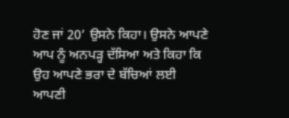ਹੋਣ ਜਾਂ 20’ ਉਸਨੇ ਕਿਹਾ। ਉਸਨੇ ਆਪਣੇ ਆਪ ਨੂੰ ਅਨਪੜ੍ਹ ਦੱਸਿਆ ਅਤੇ ਕਿਹਾ ਕਿ ਉਹ ਆਪਣੇ ਭਰਾ ਦੇ ਬੱਚਿਆਂ ਲਈ ਆਪਣੀ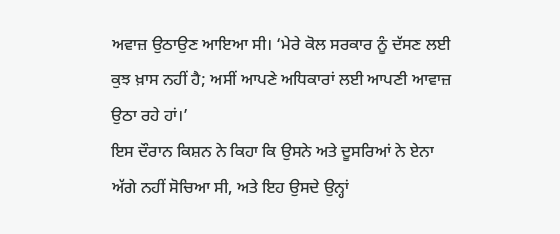ਅਵਾਜ਼ ਉਠਾਉਣ ਆਇਆ ਸੀ। ‘ਮੇਰੇ ਕੋਲ ਸਰਕਾਰ ਨੂੰ ਦੱਸਣ ਲਈ ਕੁਝ ਖ਼ਾਸ ਨਹੀਂ ਹੈ; ਅਸੀਂ ਆਪਣੇ ਅਧਿਕਾਰਾਂ ਲਈ ਆਪਣੀ ਆਵਾਜ਼ ਉਠਾ ਰਹੇ ਹਾਂ।’
ਇਸ ਦੌਰਾਨ ਕਿਸ਼ਨ ਨੇ ਕਿਹਾ ਕਿ ਉਸਨੇ ਅਤੇ ਦੂਸਰਿਆਂ ਨੇ ਏਨਾ ਅੱਗੇ ਨਹੀਂ ਸੋਚਿਆ ਸੀ, ਅਤੇ ਇਹ ਉਸਦੇ ਉਨ੍ਹਾਂ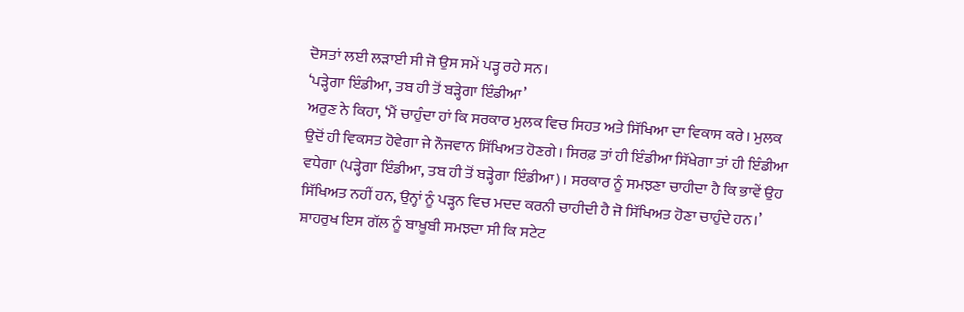ਦੋਸਤਾਂ ਲਈ ਲੜਾਈ ਸੀ ਜੋ ਉਸ ਸਮੇਂ ਪੜ੍ਹ ਰਹੇ ਸਨ।
‘ਪੜ੍ਹੇਗਾ ਇੰਡੀਆ, ਤਬ ਹੀ ਤੋਂ ਬੜ੍ਹੇਗਾ ਇੰਡੀਆ’
ਅਰੁਣ ਨੇ ਕਿਹਾ, ‘ਮੈਂ ਚਾਹੁੰਦਾ ਹਾਂ ਕਿ ਸਰਕਾਰ ਮੁਲਕ ਵਿਚ ਸਿਹਤ ਅਤੇ ਸਿੱਖਿਆ ਦਾ ਵਿਕਾਸ ਕਰੇ। ਮੁਲਕ ਉਦੋਂ ਹੀ ਵਿਕਸਤ ਹੋਵੇਗਾ ਜੇ ਨੌਜਵਾਨ ਸਿੱਖਿਅਤ ਹੋਣਗੇ। ਸਿਰਫ਼ ਤਾਂ ਹੀ ਇੰਡੀਆ ਸਿੱਖੇਗਾ ਤਾਂ ਹੀ ਇੰਡੀਆ ਵਧੇਗਾ (ਪੜ੍ਹੇਗਾ ਇੰਡੀਆ, ਤਬ ਹੀ ਤੋਂ ਬੜ੍ਹੇਗਾ ਇੰਡੀਆ)। ਸਰਕਾਰ ਨੂੰ ਸਮਝਣਾ ਚਾਹੀਦਾ ਹੈ ਕਿ ਭਾਵੇਂ ਉਹ ਸਿੱਖਿਅਤ ਨਹੀਂ ਹਨ, ਉਨ੍ਹਾਂ ਨੂੰ ਪੜ੍ਹਨ ਵਿਚ ਮਦਦ ਕਰਨੀ ਚਾਹੀਦੀ ਹੈ ਜੋ ਸਿੱਖਿਅਤ ਹੋਣਾ ਚਾਹੁੰਦੇ ਹਨ।’ ਸ਼ਾਹਰੁਖ ਇਸ ਗੱਲ ਨੂੰ ਬਾਖ਼ੂਬੀ ਸਮਝਦਾ ਸੀ ਕਿ ਸਟੇਟ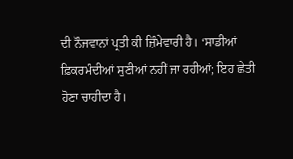ਦੀ ਨੌਜਵਾਨਾਂ ਪ੍ਰਤੀ ਕੀ ਜ਼ਿੰਮੇਵਾਰੀ ਹੈ। ‘ਸਾਡੀਆਂ ਫ਼ਿਕਰਮੰਦੀਆਂ ਸੁਣੀਆਂ ਨਹੀਂ ਜਾ ਰਹੀਆਂ; ਇਹ ਛੇਤੀ ਹੋਣਾ ਚਾਹੀਦਾ ਹੈ।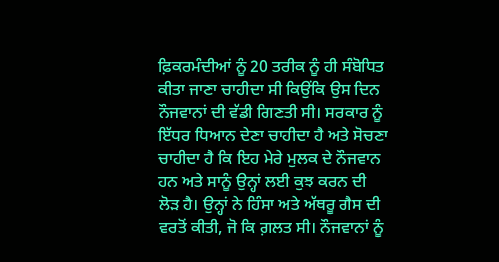ਫ਼ਿਕਰਮੰਦੀਆਂ ਨੂੰ 20 ਤਰੀਕ ਨੂੰ ਹੀ ਸੰਬੋਧਿਤ ਕੀਤਾ ਜਾਣਾ ਚਾਹੀਦਾ ਸੀ ਕਿਉਂਕਿ ਉਸ ਦਿਨ ਨੌਜਵਾਨਾਂ ਦੀ ਵੱਡੀ ਗਿਣਤੀ ਸੀ। ਸਰਕਾਰ ਨੂੰ ਇੱਧਰ ਧਿਆਨ ਦੇਣਾ ਚਾਹੀਦਾ ਹੈ ਅਤੇ ਸੋਚਣਾ ਚਾਹੀਦਾ ਹੈ ਕਿ ਇਹ ਮੇਰੇ ਮੁਲਕ ਦੇ ਨੌਜਵਾਨ ਹਨ ਅਤੇ ਸਾਨੂੰ ਉਨ੍ਹਾਂ ਲਈ ਕੁਝ ਕਰਨ ਦੀ ਲੋੜ ਹੈ। ਉਨ੍ਹਾਂ ਨੇ ਹਿੰਸਾ ਅਤੇ ਅੱਥਰੂ ਗੈਸ ਦੀ ਵਰਤੋਂ ਕੀਤੀ, ਜੋ ਕਿ ਗ਼ਲਤ ਸੀ। ਨੌਜਵਾਨਾਂ ਨੂੰ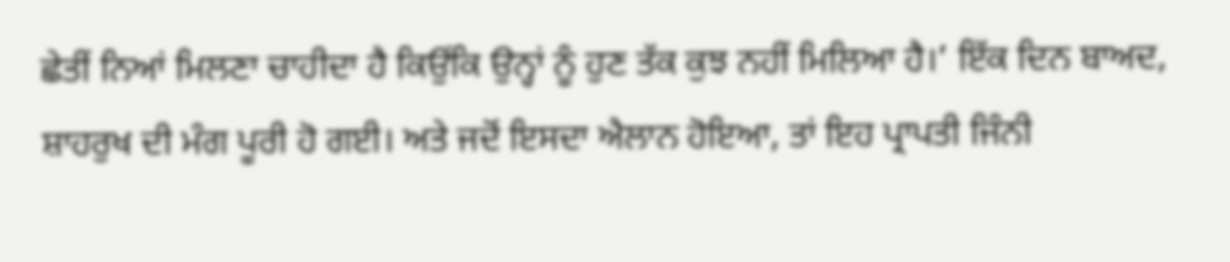ਛੇਤੀਂ ਨਿਆਂ ਮਿਲਣਾ ਚਾਹੀਦਾ ਹੈ ਕਿਉਂਕਿ ਉਨ੍ਹਾਂ ਨੂੰ ਹੁਣ ਤੱਕ ਕੁਝ ਨਹੀਂ ਮਿਲਿਆ ਹੈ।’ ਇੱਕ ਦਿਨ ਬਾਅਦ, ਸ਼ਾਹਰੁਖ ਦੀ ਮੰਗ ਪੂਰੀ ਹੋ ਗਈ। ਅਤੇ ਜਦੋਂ ਇਸਦਾ ਐਲਾਨ ਹੋਇਆ, ਤਾਂ ਇਹ ਪ੍ਰਾਪਤੀ ਜਿੰਨੀ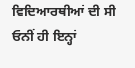ਵਿਦਿਆਰਥੀਆਂ ਦੀ ਸੀ ਓਨੀਂ ਹੀ ਇਨ੍ਹਾਂ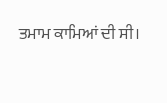ਤਮਾਮ ਕਾਮਿਆਂ ਦੀ ਸੀ।